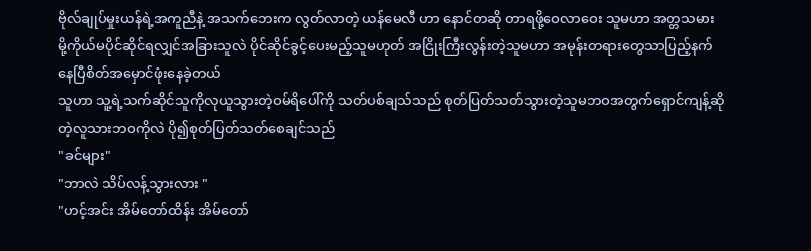ဗိုလ်ချုပ်မှုးယန်ရဲ့အကူညီနဲ့ အသက်ဘေးက လွတ်လာတဲ့ ယန်မေလီ ဟာ နောင်တဆို တာရဖို့ဝေလာဝေး သူမဟာ အတ္တသမား မို့ကိုယ်မပိုင်ဆိုင်ရလျှင်အခြားသူလဲ ပိုင်ဆိုင်ခွင့်ပေးမည့်သူမဟုတ် အငြိုးကြီးလွန်းတဲ့သူမဟာ အမုန်းတရားတွေသာပြည့်နက်နေပြီစိတ်အမှောင်ဖုံးနေခဲ့တယ်
သူဟာ သူ့ရဲ့သက်ဆိုင်သူကိုလုယူသွားတဲ့ဝမ်ရိပေါ်ကို သတ်ပစ်ချသ်သည် စုတ်ပြတ်သတ်သွားတဲ့သူမဘဝအတွက်ရှောင်ကျန့်ဆိုတဲ့လူသားဘဝကိုလဲ ပို၍စုတ်ပြတ်သတ်စေချင်သည်
"ခင်များ"
"ဘာလဲ သိပ်လန့်သွားလား "
"ဟင့်အင်း အိမ်တော်ထိန်း အိမ်တော်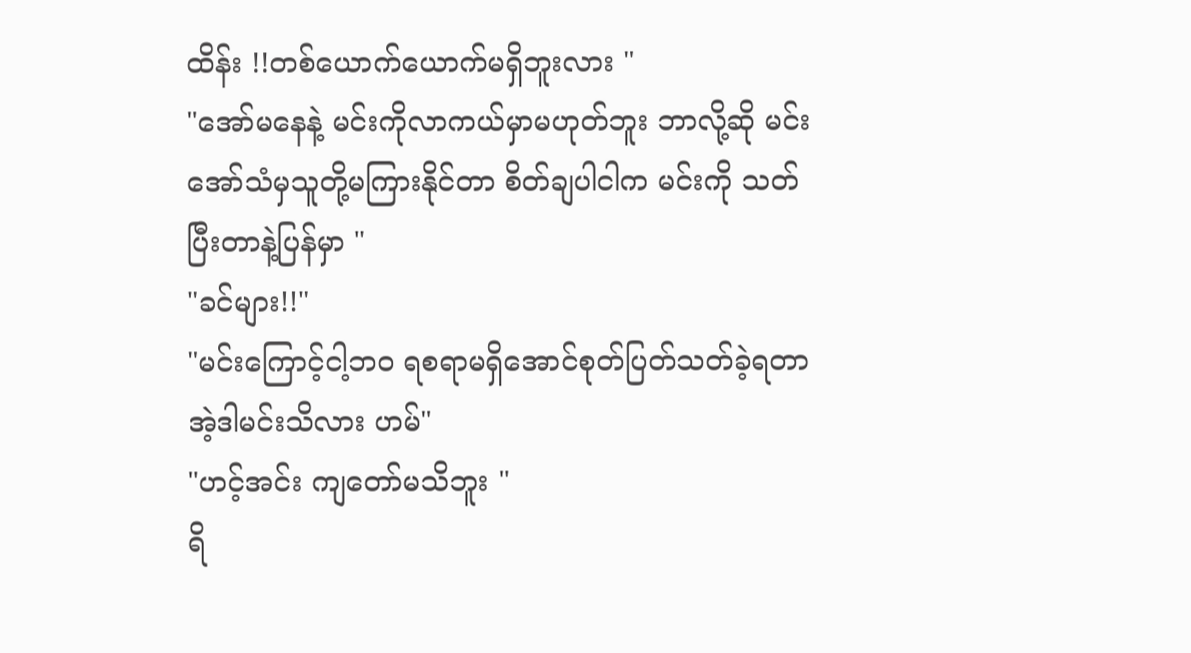ထိန်း !!တစ်ယောက်ယောက်မရှိဘူးလား "
"အော်မနေနဲ့ မင်းကိုလာကယ်မှာမဟုတ်ဘူး ဘာလို့ဆို မင်းအော်သံမှသူတို့မကြားနိုင်တာ စိတ်ချပါငါက မင်းကို သတ်ပြီးတာနဲ့ပြန်မှာ "
"ခင်များ!!"
"မင်းကြောင့်ငါ့ဘဝ ရစရာမရှိအောင်စုတ်ပြတ်သတ်ခဲ့ရတာ အဲ့ဒါမင်းသိလား ဟမ်"
"ဟင့်အင်း ကျတော်မသိဘူး "
ရိ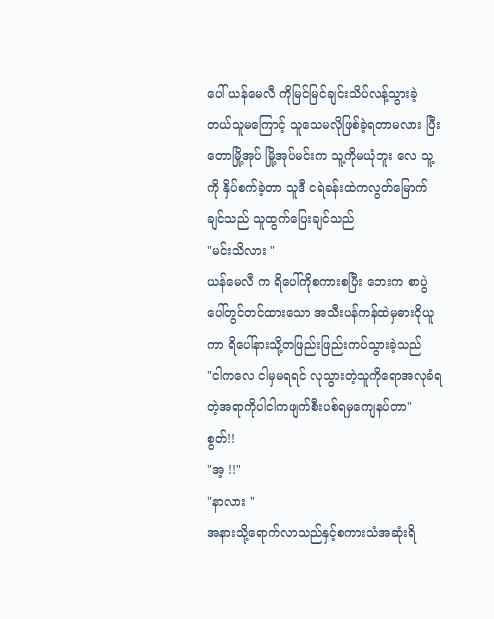ပေါ် ယန်မေလီ ကိုမြင်မြင်ချင်းသိပ်လန့်သွားခဲ့တယ်သူမကြောင့် သူသေမလိုဖြစ်ခဲ့ရတာမလား ပြီးတောမြို့အုပ် မြို့အုပ်မင်းက သူ့ကိုမယုံဘူး လေ သူ့ကို နှိပ်စက်ခဲ့တာ သူဒီ ငရဲခန်းထဲကလွတ်မြောက်ချင်သည် သူထွက်ပြေးချင်သည်
"မင်းသိလား "
ယန်မေလီ က ရိပေါ်ကိုစကားစပြီး ဘေးက စာပွဲပေါ်တွင်တင်ထားသော အသီးပန်ကန်ထဲမှဓားငိုယူကာ ရိပေါ်နားသို့တဖြည်းဖြည်းကပ်သွားခဲ့သည်
"ငါကလေ ငါမှမရရင် လုသွားတဲ့သူကိုရောအလုခံရတဲ့အရာကိုပါငါကဖျက်စီးပစ်ရမှကျေနပ်တာ"
စွတ်!!
"အ့ !!"
"နာလား "
အနားသို့ရောက်လာသည်နှင့်စကားသံအဆုံးရိ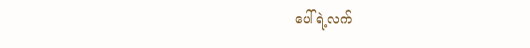ပေါ်ရဲ့လက်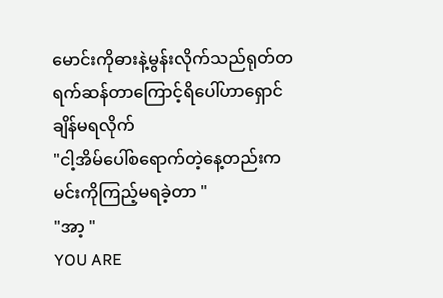မောင်းကိုဓားနဲ့မွန်းလိုက်သည်ရုတ်တရက်ဆန်တာကြောင့်ရိပေါ်ဟာရှောင်ချိန်မရလိုက်
"ငါ့အိမ်ပေါ်စရောက်တဲ့နေ့တည်းက မင်းကိုကြည့်မရခဲ့တာ "
"အာ့ "
YOU ARE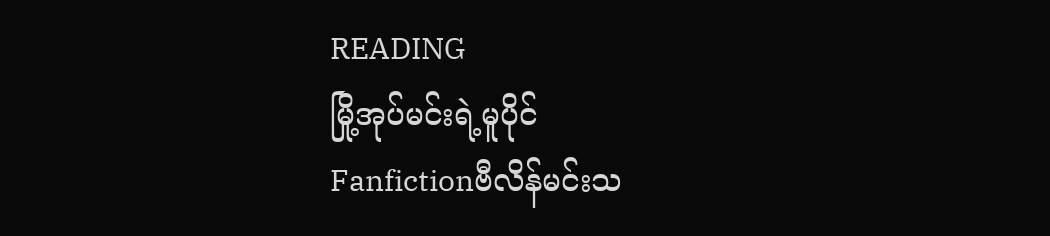READING
မြို့အုပ်မင်းရဲ့မူပိုင်
Fanfictionဗီလိန်မင်းသ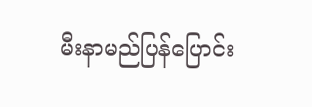မီးနာမည်ပြန်ပြောင်း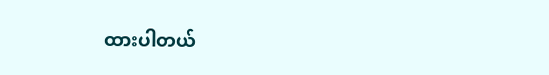ထားပါတယ်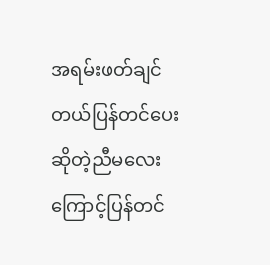အရမ်းဖတ်ချင်တယ်ပြန်တင်ပေးဆိုတဲ့ညီမလေးကြောင့်ပြန်တင်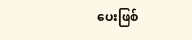ပေးဖြစ်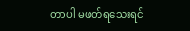တာပါ မဖတ်ရသေးရင်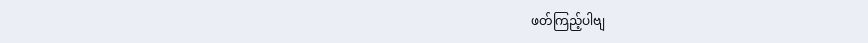ဖတ်ကြည့်ပါဗျ